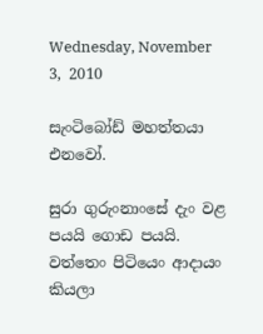Wednesday, November 3, 2010

සැංටිබෝඩ් මහත්තයා එනවෝ.

සුරා ගුරුංනාංසේ දැං වළ පයයි ගොඩ පයයි. වත්තෙං පිටියෙං ආදායං කියලා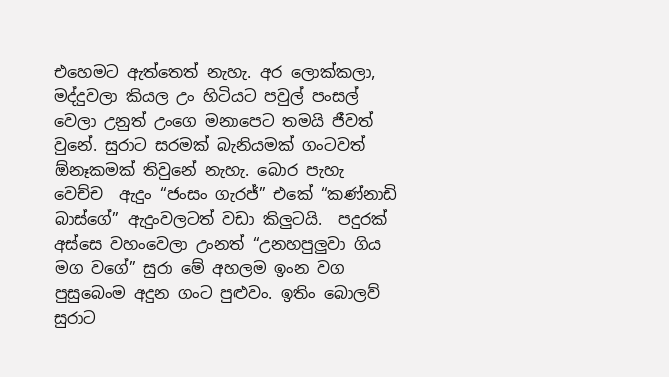එහෙමට ඇත්තෙත් නැහැ. අර ලොක්කලා, මද්දුවලා කියල උං හිටියට පවුල් පංසල් වෙලා උනුත් උංගෙ මනාපෙට තමයි ජීවත් වුනේ. සුරාට සරමක් බැනියමක් ගංටවත් ඕනෑකමක් තිවුනේ නැහැ. බොර පැහැ වෙච්ච  ඇදුං “ජංසං ගැරජ්” එකේ “කණ්නාඩි බාස්ගේ” ඇදුංවලටත් වඩා කිලුටයි.  පදුරක් අස්සෙ වහංවෙලා උංනත් “උනහපුලුවා ගිය මග වගේ” සුරා මේ අහලම ඉංන වග පුසුබෙංම අදුන ගංට පුළුවං. ඉතිං බොලව් සුරාට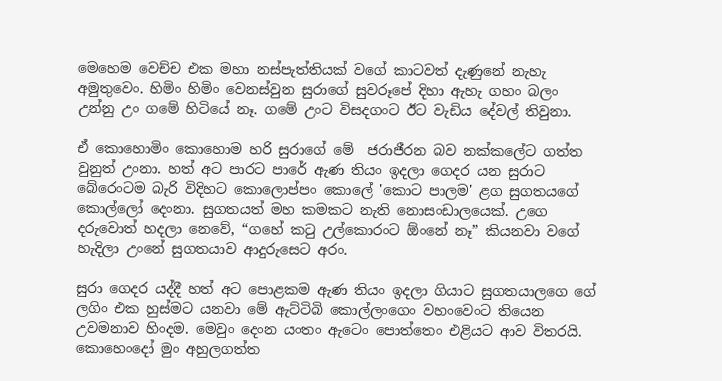මෙහෙම වෙච්ච එක මහා නස්පැත්තියක් වගේ කාටවත් දැණුනේ නැහැ අමුතුවෙං. හිමිං හිමිං වෙනස්වුන සුරාගේ සුවරූපේ දිහා ඇහැ ගහං බලං උන්නු උං ගමේ හිටියේ නෑ. ගමේ උංට විසදගංට ඊට වැඩිය දේවල් තිවුනා.

ඒ කොහොමිං කොහොම හරි සුරාගේ මේ  ජරාජීරන බව නක්කලේට ගත්ත වුනුත් උංනා. හත් අට පාරට පාරේ ඇණ තියං ඉදලා ගෙදර යන සුරාට බේරෙංටම බැරි විදිහට කොලොප්පං කොලේ 'කොට පාලම' ළග සුගතයගේ කොල්ලෝ දෙංනා. සුගතයත් මහ කමකට නැති නොසංඩාලයෙක්. උගෙ දරුවොත් හදලා නෙවේ, “ගහේ කටු උල්කොරංට ඕංනේ නෑ” කියනවා වගේ හැදිලා උංනේ සුගතයාව ආදුරුසෙට අරං.

සුරා ගෙදර යද්දී හත් අට පොළකම ඇණ තියං ඉදලා ගියාට සුගතයාලගෙ ගේ ලගිං එක හුස්මට යනවා මේ ඇට්ටිබි කොල්ලංගෙං වහංවෙංට තියෙන උවමනාව හිංදම. මෙවුං දෙංන යංතං ඇටෙං පොත්තෙං එළියට ආව විතරයි. කොහෙංදෝ මුං අහුලගත්ත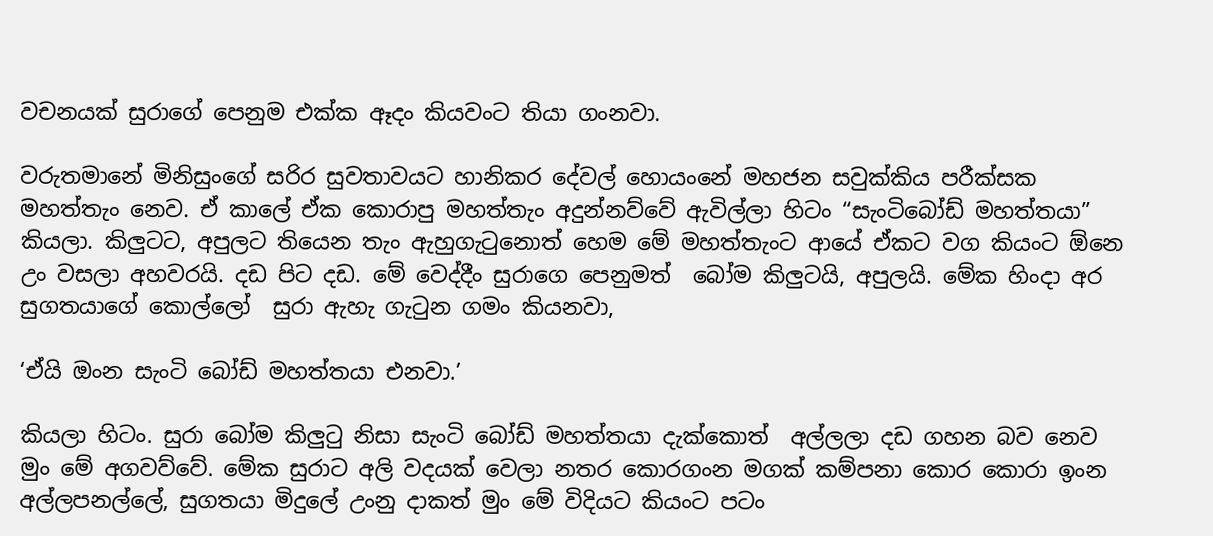වචනයක් සුරාගේ පෙනුම එක්ක ඈදං කියවංට තියා ගංනවා.

වරුතමානේ මිනිසුංගේ සරිර සුවතාවයට හානි‍කර දේවල් හොයංනේ මහජන සවුක්කිය පරීක්සක මහත්තැං නෙව. ඒ කාලේ ඒක කොරාපු මහත්තැං අදුන්නව්වේ ඇවිල්ලා හිටං “සැංටිබෝඩ් මහත්තයා” කියලා. කිලුටට, අපුලට තියෙන තැං ඇහුගැටුනොත් හෙම මේ මහත්තැංට ආයේ ඒකට වග කියංට ඕනෙ උං වසලා අහවරයි. දඩ පිට දඩ. මේ වෙද්දීං සුරාගෙ පෙනුමත්  බෝම කිලුටයි, අපුලයි. මේක හිංදා අර සුගතයාගේ කොල්ලෝ  සුරා ඇහැ ගැටුන ගමං කියනවා,

‘ඒයි ඔංන සැංටි බෝඩ් මහත්තයා එනවා.’

කියලා හිටං. සුරා බෝම කිලුටු නිසා සැංටි බෝඩ් මහත්තයා දැක්කොත්  අල්ලලා දඩ ගහන බව නෙව මුං මේ අගවව්වේ. මේක සුරාට අලි වදයක් වෙලා නතර කොරගංන මගක් කම්පනා කොර කොරා ඉංන අල්ලපනල්ලේ, සුගතයා මිදුලේ උංනු දාකත් මුං මේ විදියට කියංට පටං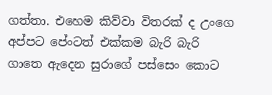ගත්තා. එහෙම කිව්වා විතරක් ද උංගෙ අප්පට පේංටත් එක්කම බැරි බැරි ගාතෙ ඇදෙන සුරාගේ පස්සෙං කොට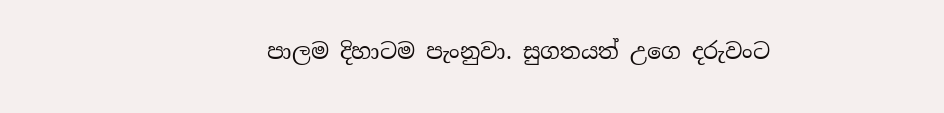පාලම දිහාටම පැංනුවා. සුගතයත් උගෙ දරුවංට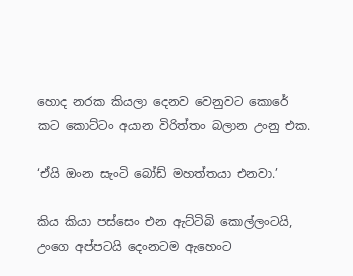හොද නරක කියලා දෙනව වෙනුවට කොරේ කට කොට්ටං අයාන විරිත්තං බලාන උංනු එක.

‘ඒයි ඔංන සැංටි බෝඩ් මහත්තයා එනවා.’

කිය කියා පස්සෙං එන ඇට්ටිබි කොල්ලංටයි, උංගෙ අප්පටයි දෙංනටම ඇහෙංට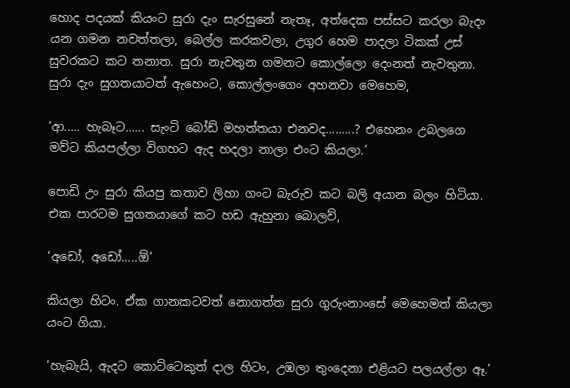හොද පදයක් කියංට සුරා දැං සැරසුනේ නැතෑ, අත්දෙක පස්සට කරලා බැදං යන ගමන නවත්තලා, බෙල්ල කරකවලා, උගුර හෙම පාදලා ටිකක් උස් සුවරකට කට තනාත. සුරා නැවතුන ගමනට කොල්ලො දෙංනත් නැවතුනා. සුරා දැං සුගතයාටත් ඇහෙංට, කොල්ලංගෙං අහනවා මෙහෙම,

‘ආ..... හැබෑට...... සැංටි බෝඩ් මහත්තයා එනවද.........? එහෙනං උබලගෙ මව්ට කියපල්ලා විගහට ඇද හදලා නාලා එංට කියලා.’

පොඩි උං සුරා කියපු කතාව ලිහා ගංට බැරුව කට බලි අයාන බලං හිටියා. එක පාරටම සුගතයාගේ කට හඩ ඇහුනා බොලව්,

‘අඩෝ, අඩෝ.....ඕ’

කියලා හිටං. ඒක ගානකටවත් නොගත්ත සුරා ගුරුංනාංසේ මෙහෙමත් කියලා යංට ගියා.

‘හැබැයි, ඇදට කොට්ටෙකුත් දාල හිටං, උඹලා තුංදෙනා එළියට පලයල්ලා ඈ.’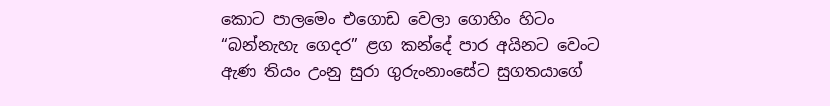කොට පාලමෙං එගොඩ වෙලා ගොහිං හිටං “බන්නැහැ ගෙදර” ළග කන්දේ පාර අයිනට වෙංට ඇණ තියං උංනු සුරා ගුරුංනාංසේට සුගතයාගේ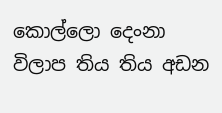කොල්ලො දෙංනා විලාප තිය තිය අඩන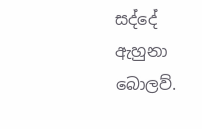සද්දේ ඇහුනා බොලව්.